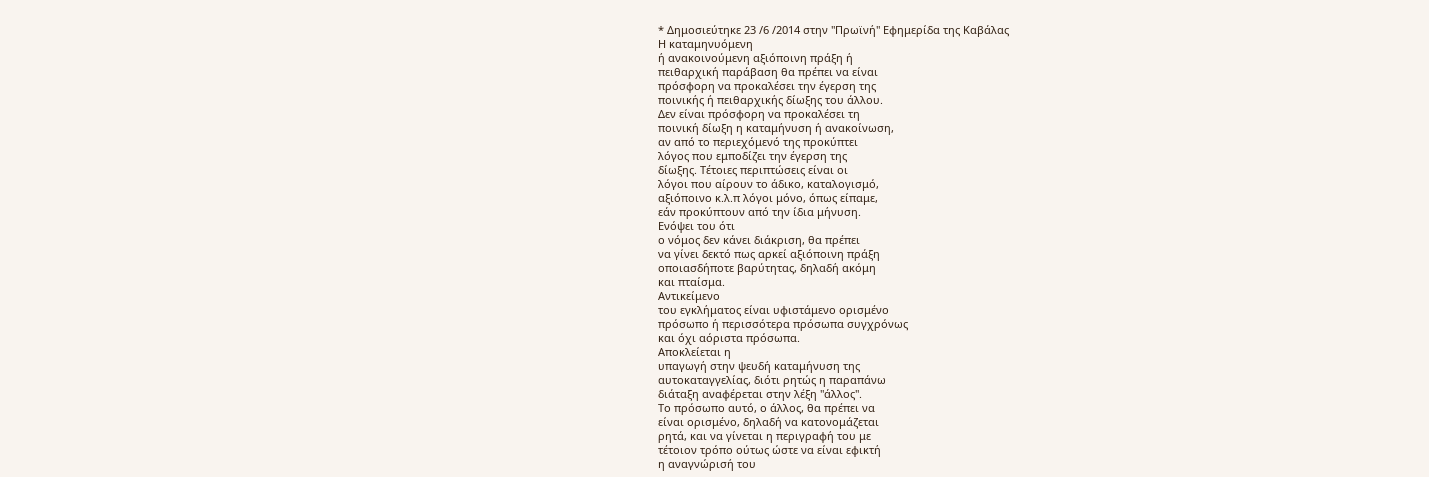* Δημοσιεύτηκε 23 /6 /2014 στην "Πρωϊνή" Εφημερίδα της Καβάλας
Η καταμηνυόμενη
ή ανακοινούμενη αξιόποινη πράξη ή
πειθαρχική παράβαση θα πρέπει να είναι
πρόσφορη να προκαλέσει την έγερση της
ποινικής ή πειθαρχικής δίωξης του άλλου.
Δεν είναι πρόσφορη να προκαλέσει τη
ποινική δίωξη η καταμήνυση ή ανακοίνωση,
αν από το περιεχόμενό της προκύπτει
λόγος που εμποδίζει την έγερση της
δίωξης. Τέτοιες περιπτώσεις είναι οι
λόγοι που αίρουν το άδικο, καταλογισμό,
αξιόποινο κ.λ.π λόγοι μόνο, όπως είπαμε,
εάν προκύπτουν από την ίδια μήνυση.
Ενόψει του ότι
ο νόμος δεν κάνει διάκριση, θα πρέπει
να γίνει δεκτό πως αρκεί αξιόποινη πράξη
οποιασδήποτε βαρύτητας, δηλαδή ακόμη
και πταίσμα.
Αντικείμενο
του εγκλήματος είναι υφιστάμενο ορισμένο
πρόσωπο ή περισσότερα πρόσωπα συγχρόνως
και όχι αόριστα πρόσωπα.
Αποκλείεται η
υπαγωγή στην ψευδή καταμήνυση της
αυτοκαταγγελίας, διότι ρητώς η παραπάνω
διάταξη αναφέρεται στην λέξη "άλλος".
Το πρόσωπο αυτό, ο άλλος, θα πρέπει να
είναι ορισμένο, δηλαδή να κατονομάζεται
ρητά, και να γίνεται η περιγραφή του με
τέτοιον τρόπο ούτως ώστε να είναι εφικτή
η αναγνώρισή του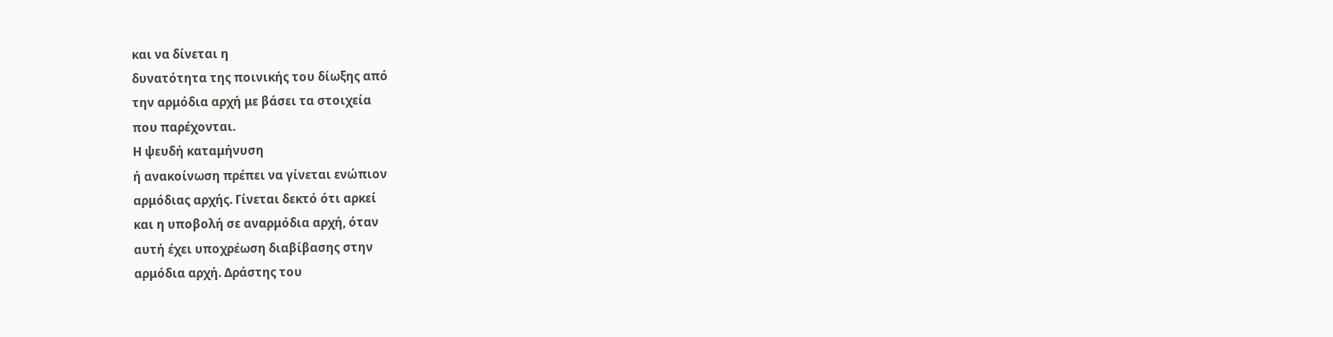και να δίνεται η
δυνατότητα της ποινικής του δίωξης από
την αρμόδια αρχή με βάσει τα στοιχεία
που παρέχονται.
Η ψευδή καταμήνυση
ή ανακοίνωση πρέπει να γίνεται ενώπιον
αρμόδιας αρχής. Γίνεται δεκτό ότι αρκεί
και η υποβολή σε αναρμόδια αρχή, όταν
αυτή έχει υποχρέωση διαβίβασης στην
αρμόδια αρχή. Δράστης του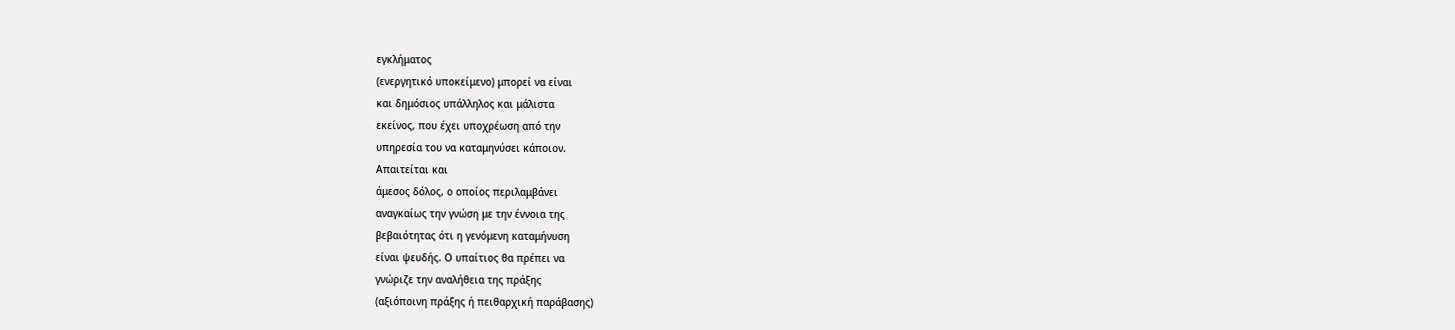εγκλήματος
(ενεργητικό υποκείμενο) μπορεί να είναι
και δημόσιος υπάλληλος και μάλιστα
εκείνος, που έχει υποχρέωση από την
υπηρεσία του να καταμηνύσει κάποιον.
Απαιτείται και
άμεσος δόλος, ο οποίος περιλαμβάνει
αναγκαίως την γνώση με την έννοια της
βεβαιότητας ότι η γενόμενη καταμήνυση
είναι ψευδής. Ο υπαίτιος θα πρέπει να
γνώριζε την αναλήθεια της πράξης
(αξιόποινη πράξης ή πειθαρχική παράβασης)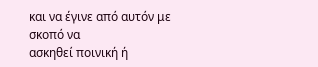και να έγινε από αυτόν με σκοπό να
ασκηθεί ποινική ή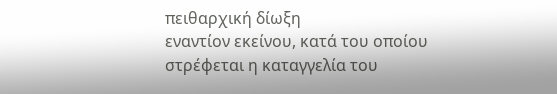πειθαρχική δίωξη
εναντίον εκείνου, κατά του οποίου
στρέφεται η καταγγελία του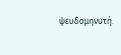ψευδομηνυτή.